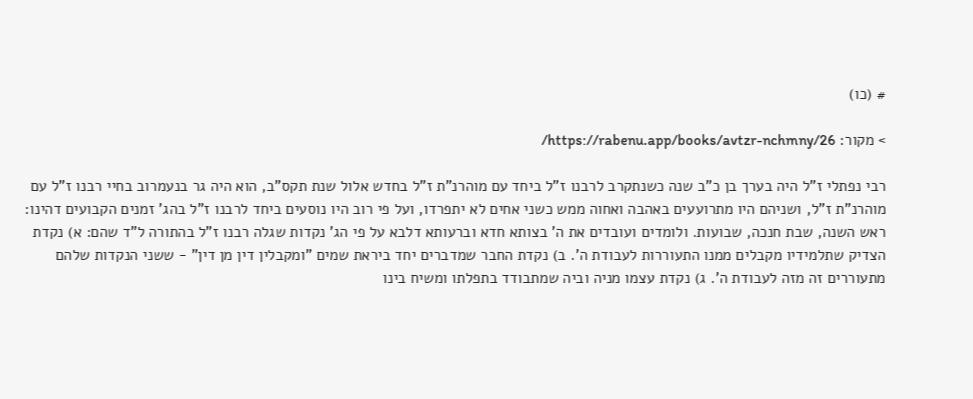# (כו)

> מקור: https://rabenu.app/books/avtzr-nchmny/26/

רבי נפתלי ז"ל היה בערך בן כ"ב שנה כשנתקרב לרבנו ז"ל ביחד עם מוהרנ"ת ז"ל בחדש אלול שנת תקס"ב, הוא היה גר בנעמרוב בחיי רבנו ז"ל עם מוהרנ"ת ז"ל, ושניהם היו מתרועעים באהבה ואחוה ממש כשני אחים לא יתפרדו, ועל פי רוב היו נוסעים ביחד לרבנו ז"ל בהג' זמנים הקבועים דהינו: ראש השנה, שבת חנכה, שבועות. ולומדים ועובדים את ה' בצותא חדא וברעותא דלבא על פי הג' נקדות שגלה רבנו ז"ל בהתורה ל"ד שהם: א) נקדת הצדיק שתלמידיו מקבלים ממנו התעוררות לעבודת ה'. ב) נקדת החבר שמדברים יחד ביראת שמים "ומקבלין דין מן דין" - ששני הנקדות שלהם מתעוררים זה מזה לעבודת ה'. ג) נקדת עצמו מניה וביה שמתבודד בתפלתו ומשיח בינו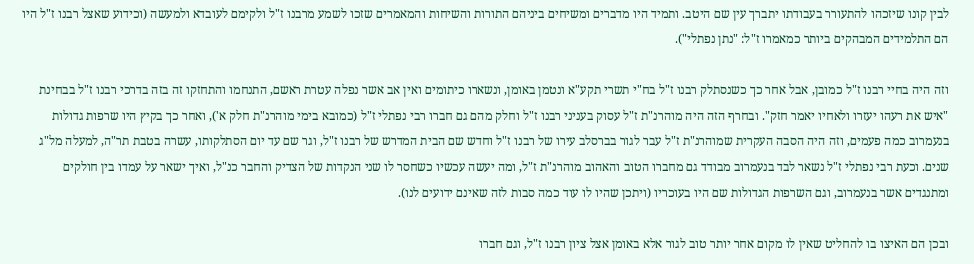לבין קונו שיזכהו להתעורר בעבודתו יתברך עין שם היטב. ותמיד היו מדברים ומשיחים ביניהם התורות והשיחות והמאמרים שזכו לשמע מרבנו ז"ל ולקימם לעובדא ולמעשה (וכידוע שאצל רבנו ז"ל היו הם התלמידים המבהקים ביותר כמאמרו ז"ל: "נתן נפתלי").

וזה היה בחיי רבנו ז"ל כמובן, אבל אחר כך כשנסתלק רבנו ז"ל בח"י תשרי תקע"א ונטמן באומן, ונשארו כיתומים ואין אב אשר נפלה עטרת ראשם, התנחמו והתחזקו זה בזה בדרכי רבנו ז"ל בבחינת "איש את רעהו יעזרו ולאחיו יאמר חזק". ובחרף הזה היה מוהרנ"ת ז"ל עסוק בעניני רבנו ז"ל וחלק מהם גם חברו רבי נפתלי ז"ל (כמובא בימי מוהרנ"ת חלק א'), ואחר כך בקיץ היו שרפות גדולות בנעמרוב כמה פעמים, וזה היה הסבה העקרית שמוהרנ"ת ז"ל עבר לגור בברסלב עירו של רבנו ז"ל וחדש שם הבית המדרש של רבנו ז"ל, וגר שם עד יום הסתלקותו, עשרה בטבת תר"ה, למעלה מל"ג שנים. וכעת רבי נפתלי ז"ל נשאר לבד בנעמרוב מבודד גם מחברו הטוב והאהוב מוהרנ"ת ז"ל, ומה יעשה עכשיו כשחסר לו שני הנקדות של הצדיק והחבר כנ"ל, ואיך ישאר על עמדו בין חולקים ומתנגדים אשר בנעמרוב, וגם השרפות הגדולות שם היו בעוכריו (ויתכן שהיו לו עוד כמה סבות לזה שאינם ידועים לנו).

ובכן הם האיצו בו להחליט שאין לו מקום אחר יותר טוב לגור אלא באומן אצל ציון רבנו ז"ל, וגם חברו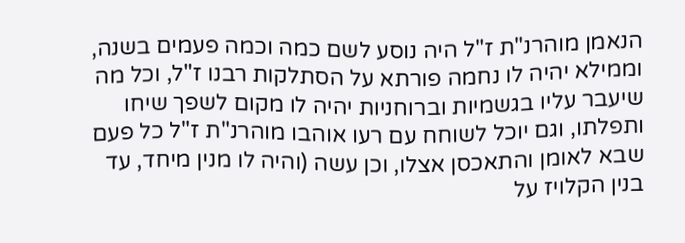הנאמן מוהרנ"ת ז"ל היה נוסע לשם כמה וכמה פעמים בשנה, וממילא יהיה לו נחמה פורתא על הסתלקות רבנו ז"ל, וכל מה שיעבר עליו בגשמיות וברוחניות יהיה לו מקום לשפך שיחו ותפלתו, וגם יוכל לשוחח עם רעו אוהבו מוהרנ"ת ז"ל כל פעם שבא לאומן והתאכסן אצלו, וכן עשה (והיה לו מנין מיחד, עד בנין הקלויז על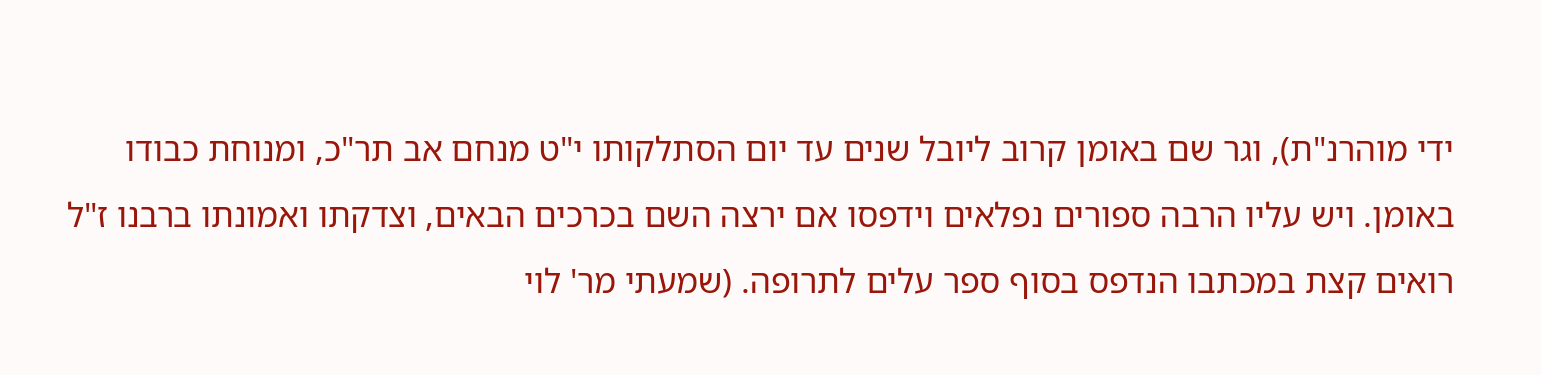ידי מוהרנ"ת), וגר שם באומן קרוב ליובל שנים עד יום הסתלקותו י"ט מנחם אב תר"כ, ומנוחת כבודו באומן. ויש עליו הרבה ספורים נפלאים וידפסו אם ירצה השם בכרכים הבאים, וצדקתו ואמונתו ברבנו ז"ל רואים קצת במכתבו הנדפס בסוף ספר עלים לתרופה. (שמעתי מר' לוי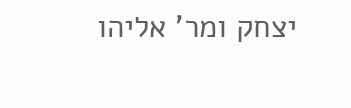יצחק ומר' אליהו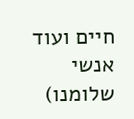חיים ועוד אנשי שלומנו)